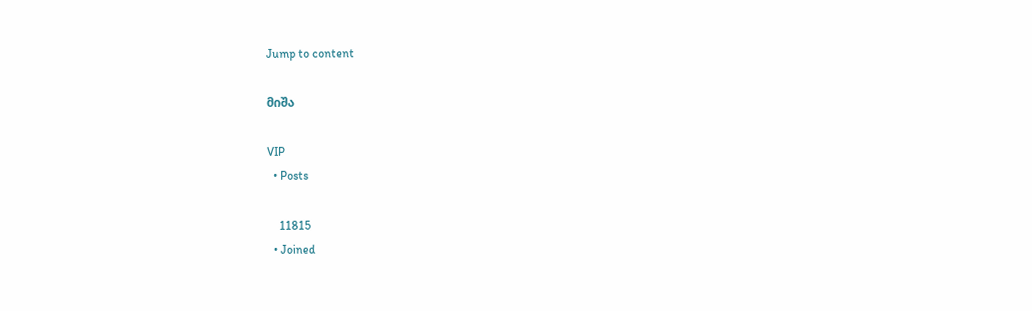Jump to content

მიშა

VIP
  • Posts

    11815
  • Joined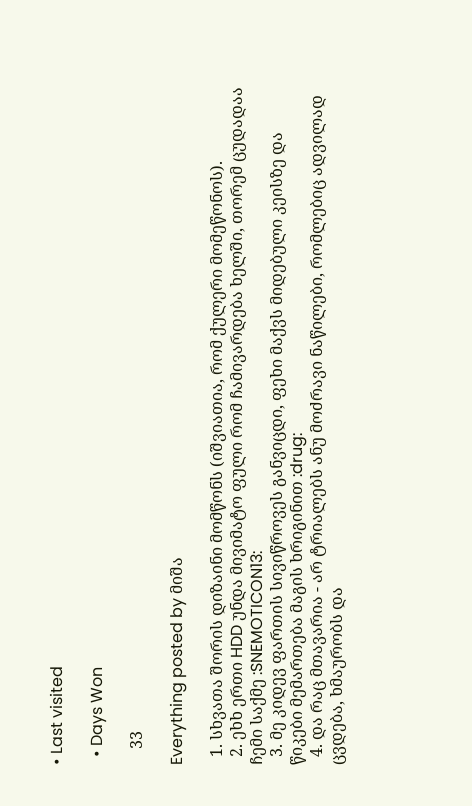• Last visited

  • Days Won

    33

Everything posted by მიშა

  1. სხვათა შორის დიზაინი მომწონს (იშვიათია, რომ ქულერი მომეწონოს).
  2. ეხხ ერთი HDD უნდა მივიმატო ფული რომ ჩამივარდება ხელში, თორემ ცუდადაა ჩემი საქმე :SNEMOTICON13:
  3. მე კიდევ ფართის სივიწროვეს განვიცდი, ფეხი მაქვს მიდებული კეისზე და წიკები მემართება მაგის ხრიგინით :drug:
  4. და რაც მთავარია - არ ტრიალებს ანუ მოძრავი ნაწილები, რომლებიც ადვილად ცვდება, ხმაურობს და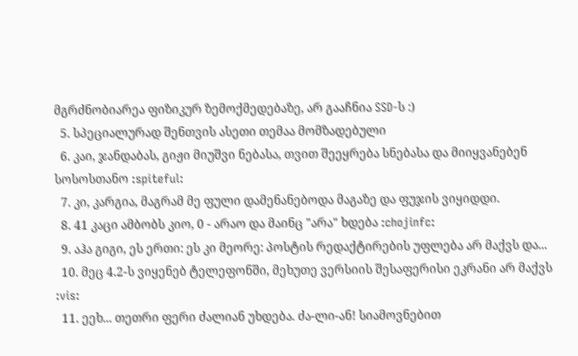მგრძნობიარეა ფიზიკურ ზემოქმედებაზე, არ გააჩნია SSD-ს :)
  5. სპეციალურად შენთვის ასეთი თემაა მომზადებული
  6. კაი, ჯანდაბას, გიჟი მიუშვი ნებასა, თვით შეეყრება სნებასა და მიიყვანებენ სოსოსთანო :spiteful:
  7. კი, კარგია, მაგრამ მე ფული დამენანებოდა მაგაზე და ფუჯის ვიყიდდი.
  8. 41 კაცი ამბობს კიო, 0 - არაო და მაინც "არა" ხდება :chojinfc:
  9. აჰა გიგი, ეს ერთი: ეს კი მეორე: პოსტის რედაქტირების უფლება არ მაქვს და...
  10. მეც 4.2-ს ვიყენებ ტელეფონში, მეხუთე ვერსიის შესაფერისი ეკრანი არ მაქვს :vis:
  11. ეეხ... თეთრი ფერი ძალიან უხდება. ძა-ლი-ან! სიამოვნებით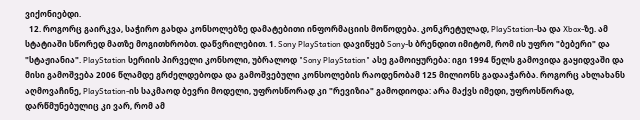ვიქონიებდი.
  12. როგორც გაირკვა, საჭირო გახდა კონსოლებზე დამატებითი ინფორმაციის მოწოდება. კონკრეტულად, PlayStation-სა და Xbox-ზე. ამ სტატიაში სწორედ მათზე მოგითხრობთ. დაწვრილებით. 1. Sony PlayStation დავიწყებ Sony-ს ბრენდით იმიტომ, რომ ის უფრო "ბებერი" და "სტაჟიანია". PlayStation სერიის პირველი კონსოლი, უბრალოდ "Sony PlayStation" ასე გამოიყურება: იგი 1994 წელს გამოვიდა გაყიდვაში და მისი გამოშვება 2006 წლამდე გრძელდებოდა და გამოშვებული კონსოლების რაოდენობამ 125 მილიონს გადააჭარბა. როგორც ახლახანს აღმოვაჩინე, PlayStation-ის საკმაოდ ბევრი მოდელი, უფროსწორად კი "რევიზია" გამოდიოდა: არა მაქვს იმედი, უფროსწორად, დარწმუნებულიც კი ვარ, რომ ამ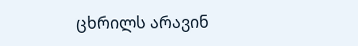ცხრილს არავინ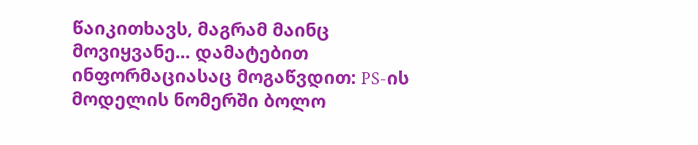წაიკითხავს, მაგრამ მაინც მოვიყვანე... დამატებით ინფორმაციასაც მოგაწვდით: PS-ის მოდელის ნომერში ბოლო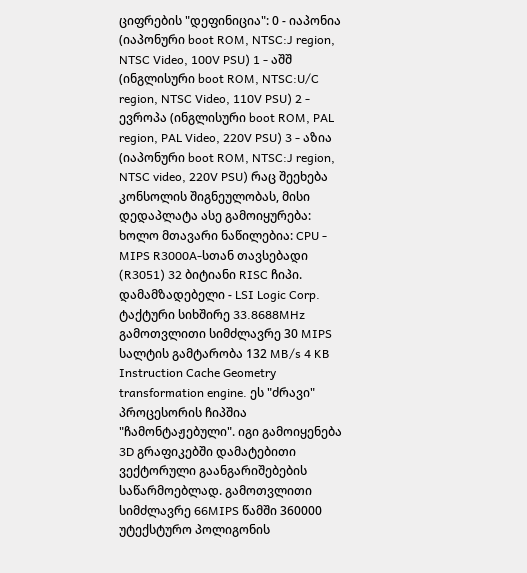ციფრების "დეფინიცია": 0 - იაპონია (იაპონური boot ROM, NTSC:J region, NTSC Video, 100V PSU) 1 - აშშ (ინგლისური boot ROM, NTSC:U/C region, NTSC Video, 110V PSU) 2 - ევროპა (ინგლისური boot ROM, PAL region, PAL Video, 220V PSU) 3 - აზია (იაპონური boot ROM, NTSC:J region, NTSC video, 220V PSU) რაც შეეხება კონსოლის შიგნეულობას, მისი დედაპლატა ასე გამოიყურება: ხოლო მთავარი ნაწილებია: CPU - MIPS R3000A-სთან თავსებადი (R3051) 32 ბიტიანი RISC ჩიპი. დამამზადებელი - LSI Logic Corp. ტაქტური სიხშირე 33.8688MHz გამოთვლითი სიმძლავრე 30 MIPS სალტის გამტარობა 132 MB/s 4 KB Instruction Cache Geometry transformation engine. ეს "ძრავი" პროცესორის ჩიპშია "ჩამონტაჟებული". იგი გამოიყენება 3D გრაფიკებში დამატებითი ვექტორული გაანგარიშებების საწარმოებლად. გამოთვლითი სიმძლავრე 66MIPS წამში 360000 უტექსტურო პოლიგონის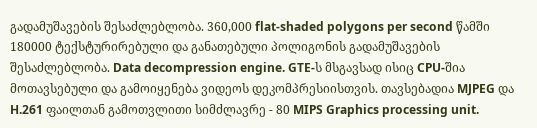გადამუშავების შესაძლებლობა. 360,000 flat-shaded polygons per second წამში 180000 ტექსტურირებული და განათებული პოლიგონის გადამუშავების შესაძლებლობა. Data decompression engine. GTE-ს მსგავსად ისიც CPU-შია მოთავსებული და გამოიყენება ვიდეოს დეკომპრესიისთვის. თავსებადია MJPEG და H.261 ფაილთან გამოთვლითი სიმძლავრე - 80 MIPS Graphics processing unit.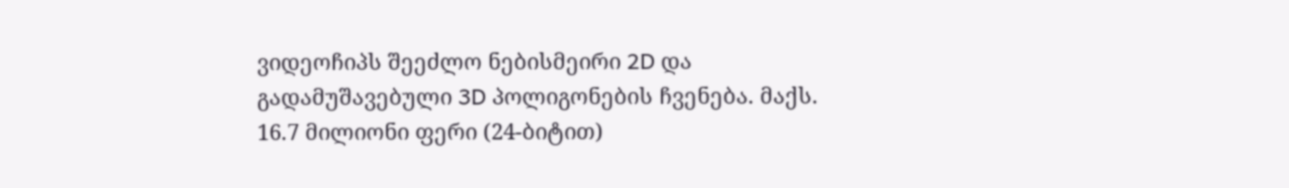ვიდეოჩიპს შეეძლო ნებისმეირი 2D და გადამუშავებული 3D პოლიგონების ჩვენება. მაქს. 16.7 მილიონი ფერი (24-ბიტით)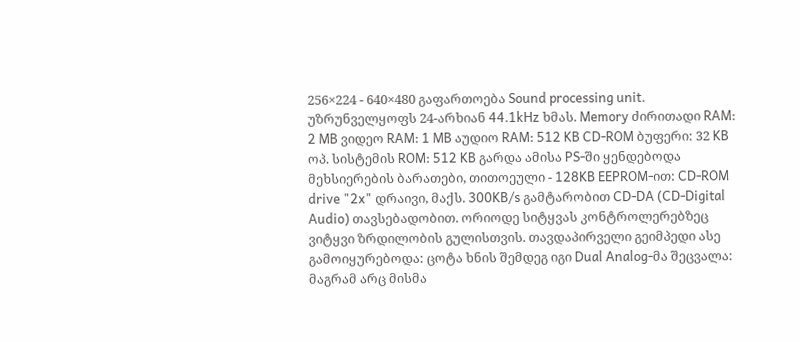256×224 - 640×480 გაფართოება Sound processing unit. უზრუნველყოფს 24-არხიან 44.1kHz ხმას. Memory ძირითადი RAM: 2 MB ვიდეო RAM: 1 MB აუდიო RAM: 512 KB CD-ROM ბუფერი: 32 KB ოპ. სისტემის ROM: 512 KB გარდა ამისა PS-ში ყენდებოდა მეხსიერების ბარათები, თითოეული - 128KB EEPROM-ით: CD-ROM drive "2x" დრაივი, მაქს. 300KB/s გამტარობით CD-DA (CD-Digital Audio) თავსებადობით. ორიოდე სიტყვას კონტროლერებზეც ვიტყვი ზრდილობის გულისთვის. თავდაპირველი გეიმპედი ასე გამოიყურებოდა: ცოტა ხნის შემდეგ იგი Dual Analog-მა შეცვალა: მაგრამ არც მისმა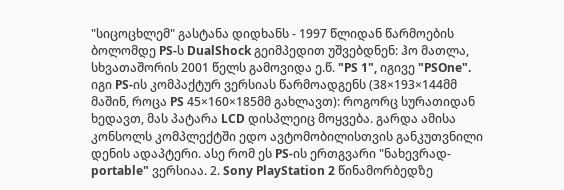"სიცოცხლემ" გასტანა დიდხანს - 1997 წლიდან წარმოების ბოლომდე PS-ს DualShock გეიმპედით უშვებდნენ: ჰო მათლა, სხვათაშორის 2001 წელს გამოვიდა ე.წ. "PS 1", იგივე "PSOne". იგი PS-ის კომპაქტურ ვერსიას წარმოადგენს (38×193×144მმ მაშინ, როცა PS 45×160×185მმ გახლავთ): როგორც სურათიდან ხედავთ, მას პატარა LCD დისპლეიც მოყვება. გარდა ამისა კონსოლს კომპლექტში ედო ავტომობილისთვის განკუთვნილი დენის ადაპტერი. ასე რომ ეს PS-ის ერთგვარი "ნახევრად-portable" ვერსიაა. 2. Sony PlayStation 2 წინამორბედზე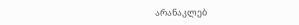არანაკლებ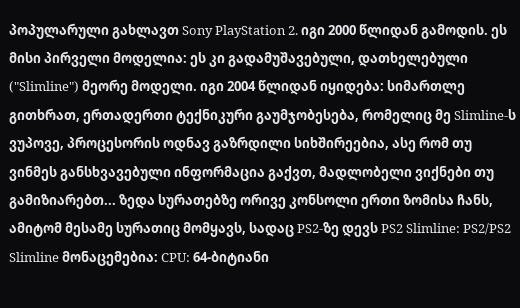პოპულარული გახლავთ Sony PlayStation 2. იგი 2000 წლიდან გამოდის. ეს მისი პირველი მოდელია: ეს კი გადამუშავებული, დათხელებული ("Slimline") მეორე მოდელი. იგი 2004 წლიდან იყიდება: სიმართლე გითხრათ, ერთადერთი ტექნიკური გაუმჯობესება, რომელიც მე Slimline-ს ვუპოვე, პროცესორის ოდნავ გაზრდილი სიხშირეებია, ასე რომ თუ ვინმეს განსხვავებული ინფორმაცია გაქვთ, მადლობელი ვიქნები თუ გამიზიარებთ... ზედა სურათებზე ორივე კონსოლი ერთი ზომისა ჩანს, ამიტომ მესამე სურათიც მომყავს, სადაც PS2-ზე დევს PS2 Slimline: PS2/PS2 Slimline მონაცემებია: CPU: 64-ბიტიანი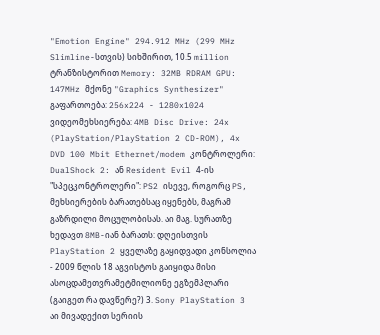"Emotion Engine" 294.912 MHz (299 MHz Slimline-სთვის) სიხშირით, 10.5 million ტრანზისტორით Memory: 32MB RDRAM GPU: 147MHz მქონე "Graphics Synthesizer" გაფართოება: 256x224 - 1280x1024 ვიდეომეხსიერება: 4MB Disc Drive: 24x (PlayStation/PlayStation 2 CD-ROM), 4x DVD 100 Mbit Ethernet/modem კონტროლერი: DualShock 2: ან Resident Evil 4-ის "სპეცკონტროლერი": PS2 ისევე, როგორც PS, მეხსიერების ბარათებსაც იყენებს, მაგრამ გაზრდილი მოცულობისას. აი მაგ. სურათზე ხედავთ 8MB-იან ბარათს: დღეისთვის PlayStation 2 ყველაზე გაყიდვადი კონსოლია - 2009 წლის 18 აგვისტოს გაიყიდა მისი ასოცდამეთვრამეტმილიონე ეგზემპლარი (გაიგეთ რა დავწერე?) 3. Sony PlayStation 3 აი მივადექით სერიის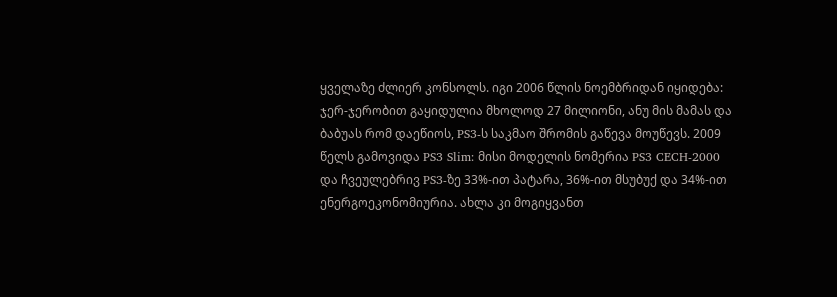ყველაზე ძლიერ კონსოლს. იგი 2006 წლის ნოემბრიდან იყიდება: ჯერ-ჯერობით გაყიდულია მხოლოდ 27 მილიონი, ანუ მის მამას და ბაბუას რომ დაეწიოს, PS3-ს საკმაო შრომის გაწევა მოუწევს. 2009 წელს გამოვიდა PS3 Slim: მისი მოდელის ნომერია PS3 CECH-2000 და ჩვეულებრივ PS3-ზე 33%-ით პატარა, 36%-ით მსუბუქ და 34%-ით ენერგოეკონომიურია. ახლა კი მოგიყვანთ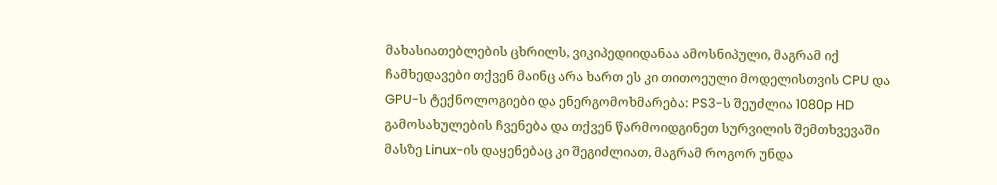მახასიათებლების ცხრილს, ვიკიპედიიდანაა ამოსნიპული, მაგრამ იქ ჩამხედავები თქვენ მაინც არა ხართ ეს კი თითოეული მოდელისთვის CPU და GPU-ს ტექნოლოგიები და ენერგომოხმარება: PS3-ს შეუძლია 1080p HD გამოსახულების ჩვენება და თქვენ წარმოიდგინეთ სურვილის შემთხვევაში მასზე Linux-ის დაყენებაც კი შეგიძლიათ, მაგრამ როგორ უნდა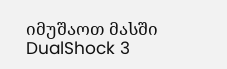იმუშაოთ მასში DualShock 3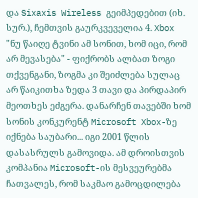და Sixaxis Wireless გეიმპედებით (იხ. სურ.), ჩემთვის გაურკვეველია 4. Xbox "ნუ წაიღე ტვინი ამ სონით, ხომ იცი, რომ არ მევასება" - ფიქრობს ალბათ ზოგი თქვენგანი, ზოგმა კი შეიძლება სულაც არ წაიკითხა ზედა 3 თავი და პირდაპირ მეოთხეს ეძგერა. დანარჩენ თავებში ხომ სონის კონკურენტ Microsoft Xbox-ზე იქნება საუბარი... იგი 2001 წლის დასასრულს გამოვიდა. ამ დროისთვის კომპანია Microsoft-ის მესვეურებმა ჩათვალეს, რომ საკმაო გამოცდილება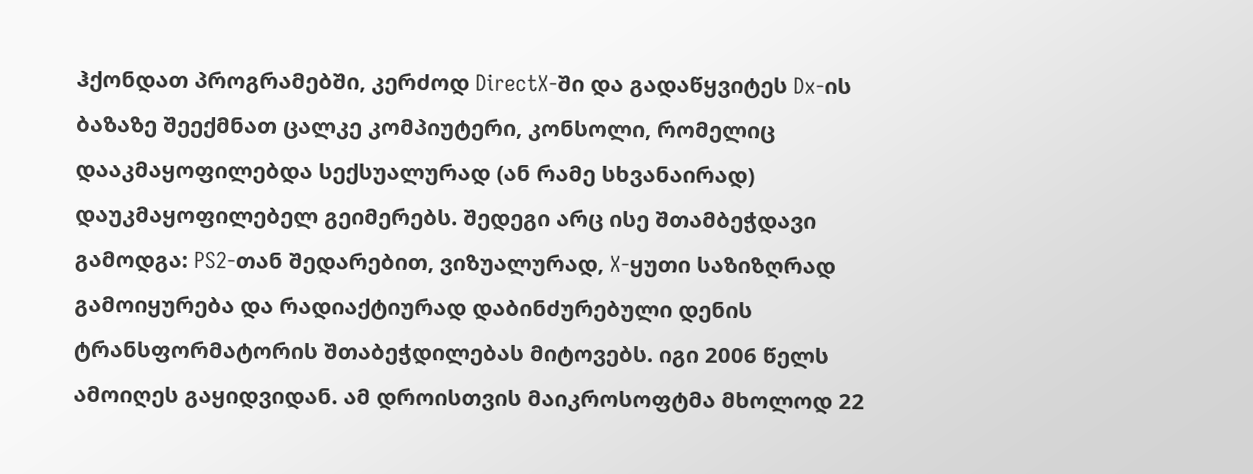ჰქონდათ პროგრამებში, კერძოდ DirectX-ში და გადაწყვიტეს Dx-ის ბაზაზე შეექმნათ ცალკე კომპიუტერი, კონსოლი, რომელიც დააკმაყოფილებდა სექსუალურად (ან რამე სხვანაირად) დაუკმაყოფილებელ გეიმერებს. შედეგი არც ისე შთამბეჭდავი გამოდგა: PS2-თან შედარებით, ვიზუალურად, X-ყუთი საზიზღრად გამოიყურება და რადიაქტიურად დაბინძურებული დენის ტრანსფორმატორის შთაბეჭდილებას მიტოვებს. იგი 2006 წელს ამოიღეს გაყიდვიდან. ამ დროისთვის მაიკროსოფტმა მხოლოდ 22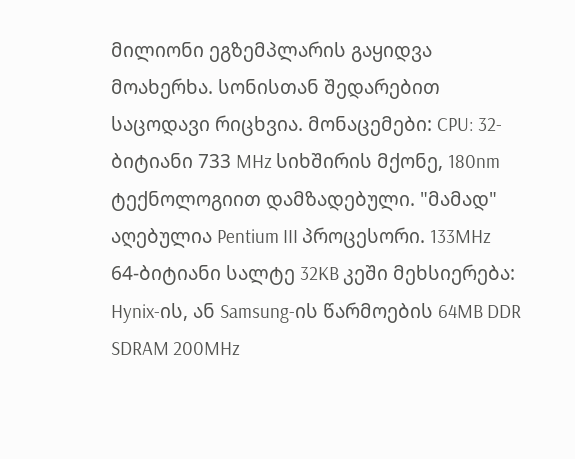მილიონი ეგზემპლარის გაყიდვა მოახერხა. სონისთან შედარებით საცოდავი რიცხვია. მონაცემები: CPU: 32-ბიტიანი 733 MHz სიხშირის მქონე, 180nm ტექნოლოგიით დამზადებული. "მამად" აღებულია Pentium III პროცესორი. 133MHz 64-ბიტიანი სალტე 32KB კეში მეხსიერება: Hynix-ის, ან Samsung-ის წარმოების 64MB DDR SDRAM 200MHz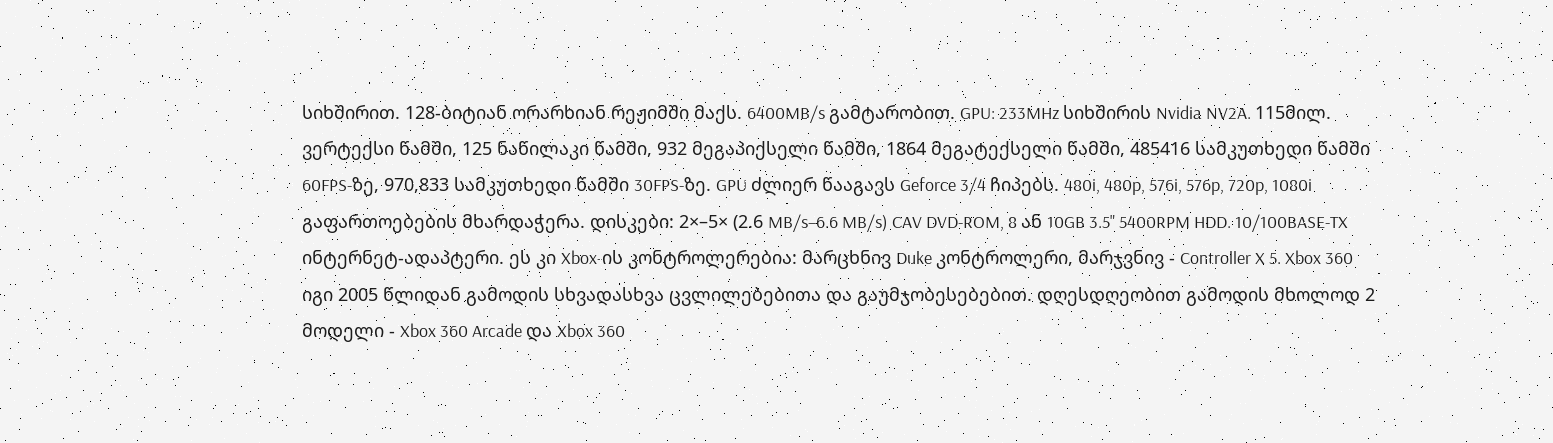სიხშირით. 128-ბიტიან ორარხიან რეჟიმში მაქს. 6400MB/s გამტარობით. GPU: 233MHz სიხშირის Nvidia NV2A. 115მილ. ვერტექსი წამში, 125 ნაწილაკი წამში, 932 მეგაპიქსელი წამში, 1864 მეგატექსელი წამში, 485416 სამკუთხედი წამში 60FPS-ზე, 970,833 სამკუთხედი წამში 30FPS-ზე. GPU ძლიერ წააგავს Geforce 3/4 ჩიპებს. 480i, 480p, 576i, 576p, 720p, 1080i გაფართოებების მხარდაჭერა. დისკები: 2×–5× (2.6 MB/s–6.6 MB/s) CAV DVD-ROM, 8 ან 10GB 3.5" 5400RPM HDD. 10/100BASE-TX ინტერნეტ-ადაპტერი. ეს კი Xbox-ის კონტროლერებია: მარცხნივ Duke კონტროლერი, მარჯვნივ - Controller X 5. Xbox 360 იგი 2005 წლიდან გამოდის სხვადასხვა ცვლილებებითა და გაუმჯობესებებით. დღესდღეობით გამოდის მხოლოდ 2 მოდელი - Xbox 360 Arcade და Xbox 360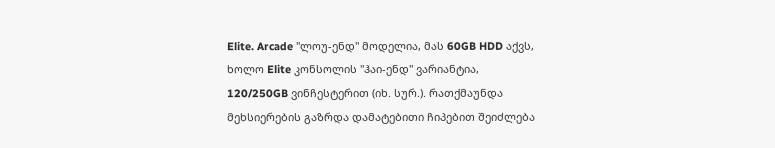Elite. Arcade "ლოუ-ენდ" მოდელია, მას 60GB HDD აქვს, ხოლო Elite კონსოლის "ჰაი-ენდ" ვარიანტია, 120/250GB ვინჩესტერით (იხ. სურ.). რათქმაუნდა მეხსიერების გაზრდა დამატებითი ჩიპებით შეიძლება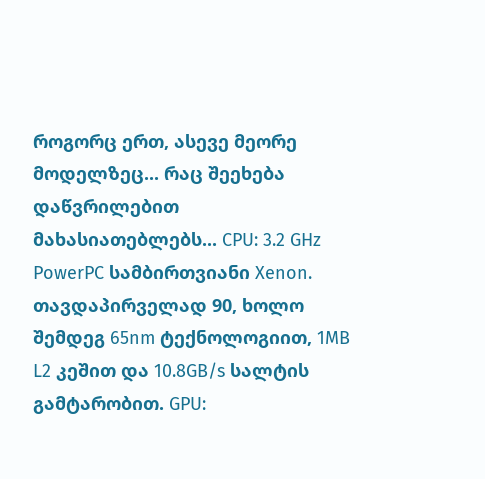როგორც ერთ, ასევე მეორე მოდელზეც... რაც შეეხება დაწვრილებით მახასიათებლებს... CPU: 3.2 GHz PowerPC სამბირთვიანი Xenon. თავდაპირველად 90, ხოლო შემდეგ 65nm ტექნოლოგიით, 1MB L2 კეშით და 10.8GB/s სალტის გამტარობით. GPU: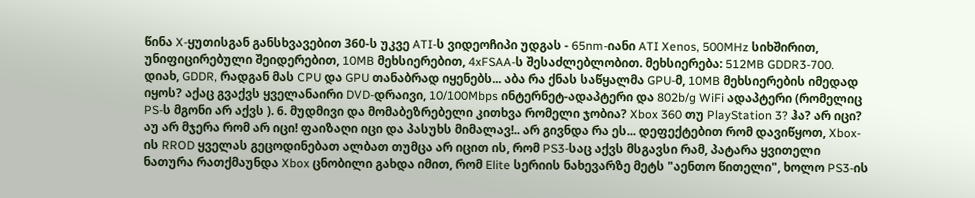წინა X-ყუთისგან განსხვავებით 360-ს უკვე ATI-ს ვიდეოჩიპი უდგას - 65nm-იანი ATI Xenos, 500MHz სიხშირით, უნიფიცირებული შეიდერებით, 10MB მეხსიერებით, 4xFSAA-ს შესაძლებლობით. მეხსიერება: 512MB GDDR3-700. დიახ, GDDR, რადგან მას CPU და GPU თანაბრად იყენებს... აბა რა ქნას საწყალმა GPU-მ, 10MB მეხსიერების იმედად იყოს? აქაც გვაქვს ყველანაირი DVD-დრაივი, 10/100Mbps ინტერნეტ-ადაპტერი და 802b/g WiFi ადაპტერი (რომელიც PS-ს მგონი არ აქვს ). 6. მუდმივი და მომაბეზრებელი კითხვა რომელი ჯობია? Xbox 360 თუ PlayStation 3? ჰა? არ იცი? აუ არ მჯერა რომ არ იცი! ფაიზაღი იცი და პასუხს მიმალავ!.. არ გივნდა რა ეს... დეფექტებით რომ დავიწყოთ, Xbox-ის RROD ყველას გეცოდინებათ ალბათ თუმცა არ იცით ის, რომ PS3-საც აქვს მსგავსი რამ, პატარა ყვითელი ნათურა რათქმაუნდა Xbox ცნობილი გახდა იმით, რომ Elite სერიის ნახევარზე მეტს "აენთო წითელი", ხოლო PS3-ის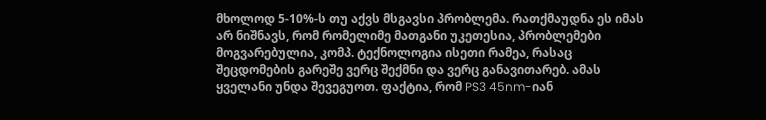მხოლოდ 5-10%-ს თუ აქვს მსგავსი პრობლემა. რათქმაუდნა ეს იმას არ ნიშნავს, რომ რომელიმე მათგანი უკეთესია, პრობლემები მოგვარებულია, კომპ. ტექნოლოგია ისეთი რამეა, რასაც შეცდომების გარეშე ვერც შექმნი და ვერც განავითარებ. ამას ყველანი უნდა შევეგუოთ. ფაქტია, რომ PS3 45nm-იან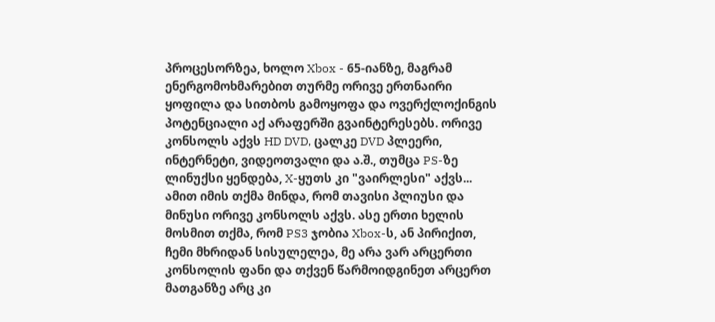პროცესორზეა, ხოლო Xbox - 65-იანზე, მაგრამ ენერგომოხმარებით თურმე ორივე ერთნაირი ყოფილა და სითბოს გამოყოფა და ოვერქლოქინგის პოტენციალი აქ არაფერში გვაინტერესებს. ორივე კონსოლს აქვს HD DVD, ცალკე DVD პლეერი, ინტერნეტი, ვიდეოთვალი და ა.შ., თუმცა PS-ზე ლინუქსი ყენდება, X-ყუთს კი "ვაირლესი" აქვს... ამით იმის თქმა მინდა, რომ თავისი პლიუსი და მინუსი ორივე კონსოლს აქვს. ასე ერთი ხელის მოსმით თქმა, რომ PS3 ჯობია Xbox-ს, ან პირიქით, ჩემი მხრიდან სისულელეა, მე არა ვარ არცერთი კონსოლის ფანი და თქვენ წარმოიდგინეთ არცერთ მათგანზე არც კი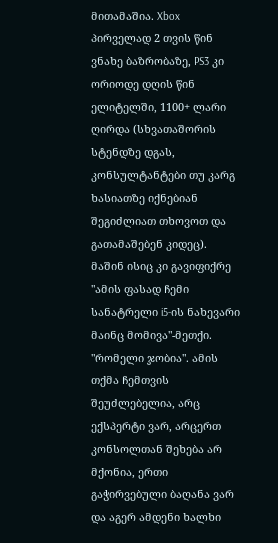მითამაშია. Xbox პირველად 2 თვის წინ ვნახე ბაზრობაზე, PS3 კი ორიოდე დღის წინ ელიტელში, 1100+ ლარი ღირდა (სხვათაშორის სტენდზე დგას, კონსულტანტები თუ კარგ ხასიათზე იქნებიან შეგიძლიათ თხოვოთ და გათამაშებენ კიდეც). მაშინ ისიც კი გავიფიქრე "ამის ფასად ჩემი სანატრელი i5-ის ნახევარი მაინც მომივა"-მეთქი. "რომელი ჯობია". ამის თქმა ჩემთვის შეუძლებელია, არც ექსპერტი ვარ, არცერთ კონსოლთან შეხება არ მქონია, ერთი გაჭირვებული ბაღანა ვარ და აგერ ამდენი ხალხი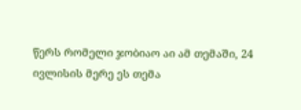წერს რომელი ჯობიაო აი ამ თემაში, 24 ივლისის მერე ეს თემა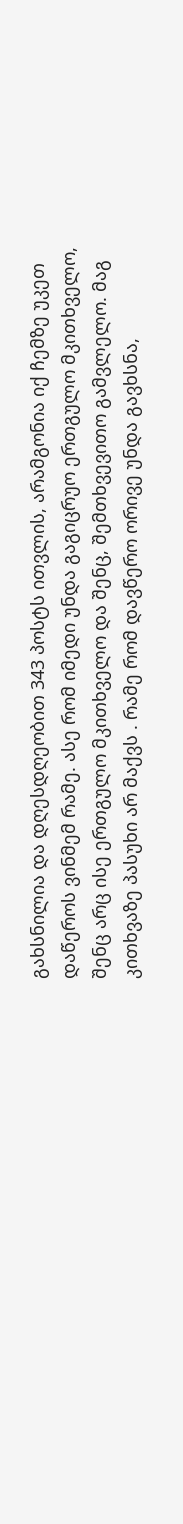გახსნილია და დღესდღეობით 343 პოსტს ითვლის, არამგონია იქ ჩემზე უკეთ დაწეროს ვინმემ რამე. ასე რომ იმედი უნდა გაგიცრუო ერთგულო მკითხველო, შენც არც ისე ერთგულო მკითხველო და შენც, შემთხვევითო გამვლელო. მაგ კითხვაზე პასუხი არ მაქვს . რამე რომ დავწერო ორივე უნდა გავხსნა,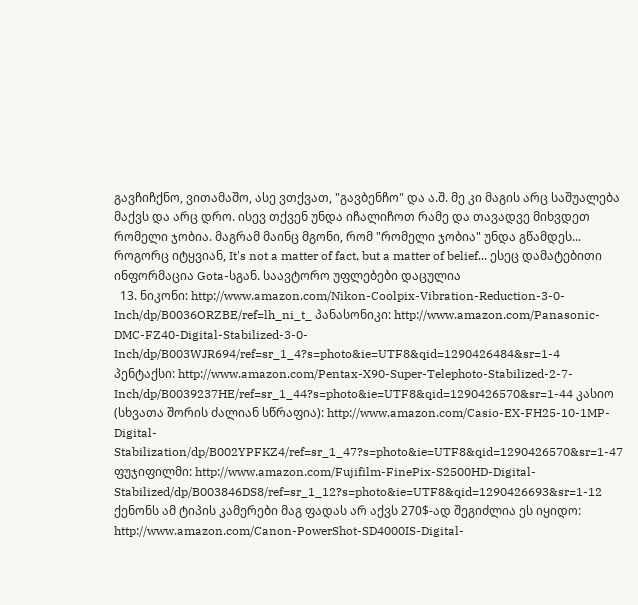გავჩიჩქნო, ვითამაშო, ასე ვთქვათ, "გავბენჩო" და ა.შ. მე კი მაგის არც საშუალება მაქვს და არც დრო. ისევ თქვენ უნდა იჩალიჩოთ რამე და თავადვე მიხვდეთ რომელი ჯობია. მაგრამ მაინც მგონი, რომ "რომელი ჯობია" უნდა გწამდეს... როგორც იტყვიან, It's not a matter of fact, but a matter of belief... ესეც დამატებითი ინფორმაცია Gota-სგან. საავტორო უფლებები დაცულია
  13. ნიკონი: http://www.amazon.com/Nikon-Coolpix-Vibration-Reduction-3-0-Inch/dp/B0036ORZBE/ref=lh_ni_t_ პანასონიკი: http://www.amazon.com/Panasonic-DMC-FZ40-Digital-Stabilized-3-0-Inch/dp/B003WJR694/ref=sr_1_4?s=photo&ie=UTF8&qid=1290426484&sr=1-4 პენტაქსი: http://www.amazon.com/Pentax-X90-Super-Telephoto-Stabilized-2-7-Inch/dp/B0039237HE/ref=sr_1_44?s=photo&ie=UTF8&qid=1290426570&sr=1-44 კასიო (სხვათა შორის ძალიან სწრაფია): http://www.amazon.com/Casio-EX-FH25-10-1MP-Digital-Stabilization/dp/B002YPFKZ4/ref=sr_1_47?s=photo&ie=UTF8&qid=1290426570&sr=1-47 ფუჯიფილმი: http://www.amazon.com/Fujifilm-FinePix-S2500HD-Digital-Stabilized/dp/B003846DS8/ref=sr_1_12?s=photo&ie=UTF8&qid=1290426693&sr=1-12 ქენონს ამ ტიპის კამერები მაგ ფადას არ აქვს 270$-ად შეგიძლია ეს იყიდო: http://www.amazon.com/Canon-PowerShot-SD4000IS-Digital-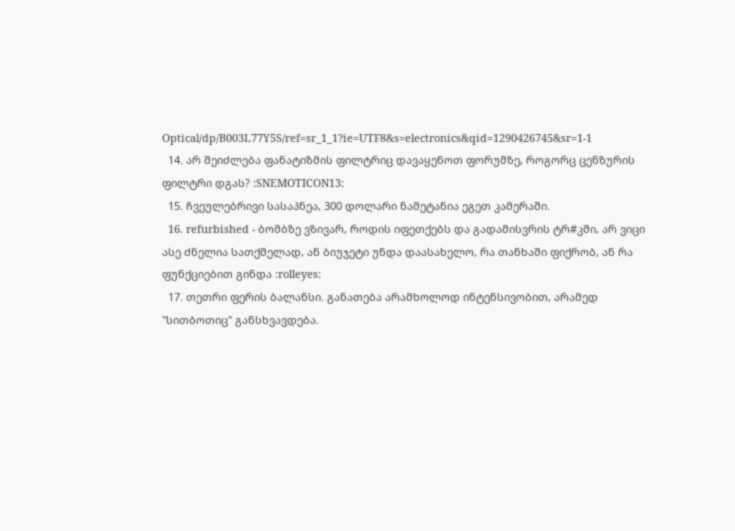Optical/dp/B003L77Y5S/ref=sr_1_1?ie=UTF8&s=electronics&qid=1290426745&sr=1-1
  14. არ შეიძლება ფანატიზმის ფილტრიც დავაყენოთ ფორუმზე, როგორც ცენზურის ფილტრი დგას? :SNEMOTICON13:
  15. ჩვეულებრივი სასაპნეა, 300 დოლარი ნამეტანია ეგეთ კამერაში.
  16. refurbished - ბომბზე ვზივარ, როდის იფეთქებს და გადამისვრის ტრ#კში, არ ვიცი ასე ძნელია სათქმელად, ან ბიუჯეტი უნდა დაასახელო, რა თანხაში ფიქრობ, ან რა ფუნქციებით გინდა :rolleyes:
  17. თეთრი ფერის ბალანსი. განათება არამხოლოდ ინტენსივობით, არამედ "სითბოთიც" განსხვავდება.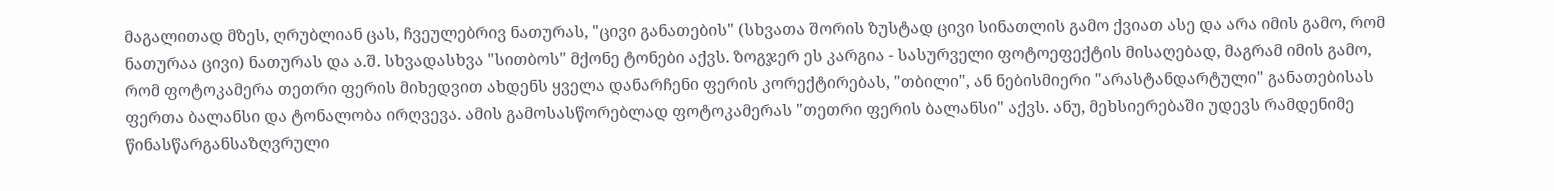მაგალითად მზეს, ღრუბლიან ცას, ჩვეულებრივ ნათურას, "ცივი განათების" (სხვათა შორის ზუსტად ცივი სინათლის გამო ქვიათ ასე და არა იმის გამო, რომ ნათურაა ცივი) ნათურას და ა.შ. სხვადასხვა "სითბოს" მქონე ტონები აქვს. ზოგჯერ ეს კარგია - სასურველი ფოტოეფექტის მისაღებად, მაგრამ იმის გამო, რომ ფოტოკამერა თეთრი ფერის მიხედვით ახდენს ყველა დანარჩენი ფერის კორექტირებას, "თბილი", ან ნებისმიერი "არასტანდარტული" განათებისას ფერთა ბალანსი და ტონალობა ირღვევა. ამის გამოსასწორებლად ფოტოკამერას "თეთრი ფერის ბალანსი" აქვს. ანუ, მეხსიერებაში უდევს რამდენიმე წინასწარგანსაზღვრული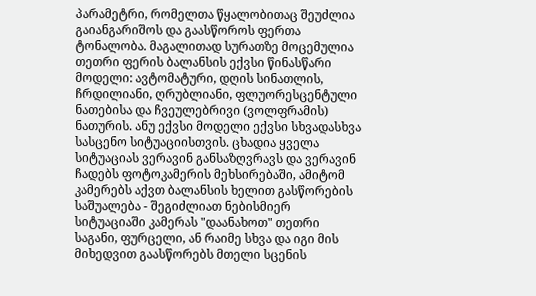პარამეტრი, რომელთა წყალობითაც შეუძლია გაიანგარიშოს და გაასწოროს ფერთა ტონალობა. მაგალითად სურათზე მოცემულია თეთრი ფერის ბალანსის ექვსი წინასწარი მოდელი: ავტომატური, დღის სინათლის, ჩრდილიანი, ღრუბლიანი, ფლუორესცენტული ნათებისა და ჩვეულებრივი (ვოლფრამის) ნათურის. ანუ ექვსი მოდელი ექვსი სხვადასხვა სასცენო სიტუაციისთვის. ცხადია ყველა სიტუაციას ვერავინ განსაზღვრავს და ვერავინ ჩადებს ფოტოკამერის მეხსირებაში, ამიტომ კამერებს აქვთ ბალანსის ხელით გასწორების საშუალება - შეგიძლიათ ნებისმიერ სიტუაციაში კამერას "დაანახოთ" თეთრი საგანი, ფურცელი, ან რაიმე სხვა და იგი მის მიხედვით გაასწორებს მთელი სცენის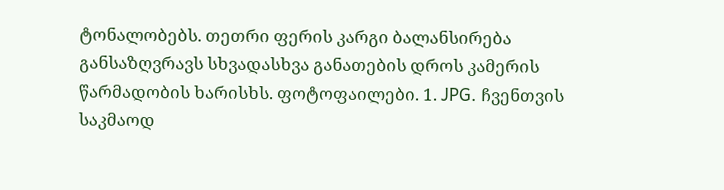ტონალობებს. თეთრი ფერის კარგი ბალანსირება განსაზღვრავს სხვადასხვა განათების დროს კამერის წარმადობის ხარისხს. ფოტოფაილები. 1. JPG. ჩვენთვის საკმაოდ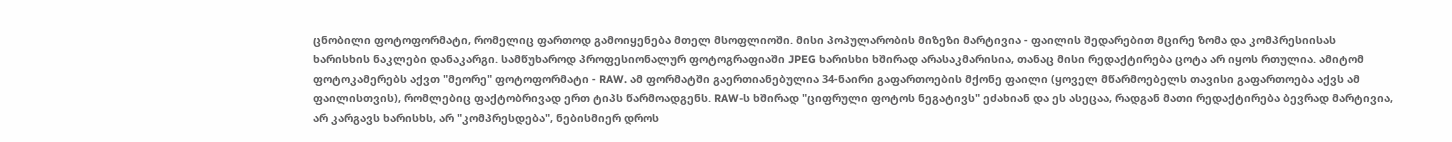ცნობილი ფოტოფორმატი, რომელიც ფართოდ გამოიყენება მთელ მსოფლიოში. მისი პოპულარობის მიზეზი მარტივია - ფაილის შედარებით მცირე ზომა და კომპრესიისას ხარისხის ნაკლები დანაკარგი. სამწუხაროდ პროფესიონალურ ფოტოგრაფიაში JPEG ხარისხი ხშირად არასაკმარისია, თანაც მისი რედაქტირება ცოტა არ იყოს რთულია. ამიტომ ფოტოკამერებს აქვთ "მეორე" ფოტოფორმატი - RAW. ამ ფორმატში გაერთიანებულია 34-ნაირი გაფართოების მქონე ფაილი (ყოველ მწარმოებელს თავისი გაფართოება აქვს ამ ფაილისთვის), რომლებიც ფაქტობრივად ერთ ტიპს წარმოადგენს. RAW-ს ხშირად "ციფრული ფოტოს ნეგატივს" ეძახიან და ეს ასეცაა, რადგან მათი რედაქტირება ბევრად მარტივია, არ კარგავს ხარისხს, არ "კომპრესდება", ნებისმიერ დროს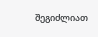შეგიძლიათ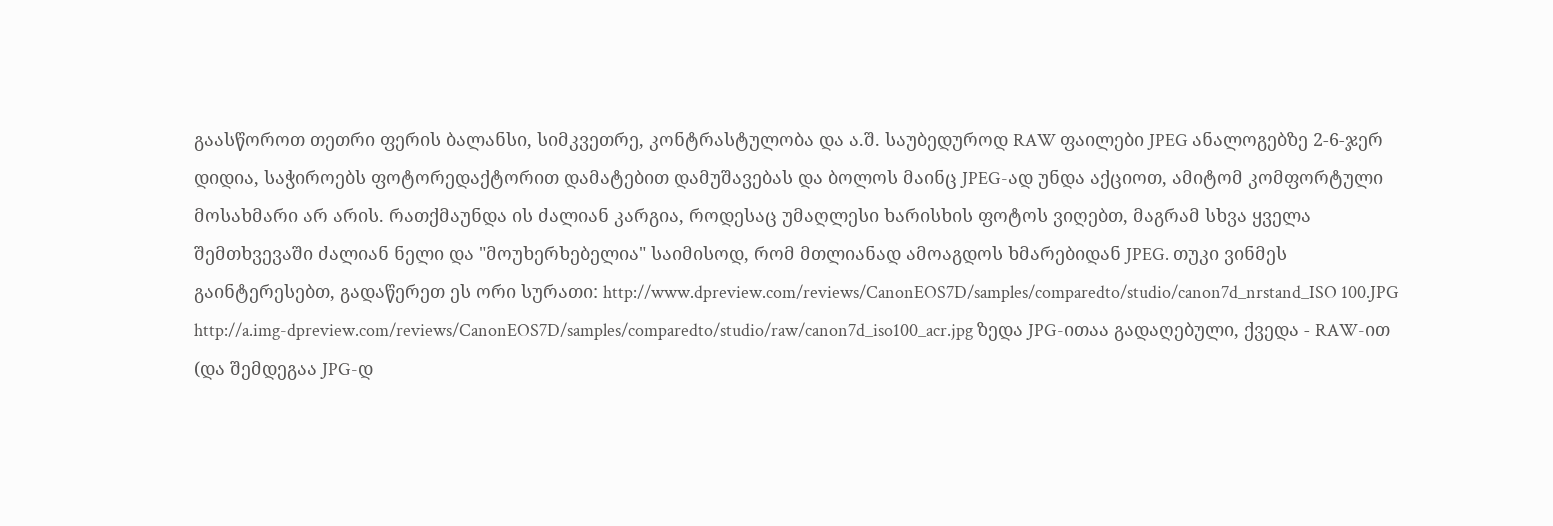გაასწოროთ თეთრი ფერის ბალანსი, სიმკვეთრე, კონტრასტულობა და ა.შ. საუბედუროდ RAW ფაილები JPEG ანალოგებზე 2-6-ჯერ დიდია, საჭიროებს ფოტორედაქტორით დამატებით დამუშავებას და ბოლოს მაინც JPEG-ად უნდა აქციოთ, ამიტომ კომფორტული მოსახმარი არ არის. რათქმაუნდა ის ძალიან კარგია, როდესაც უმაღლესი ხარისხის ფოტოს ვიღებთ, მაგრამ სხვა ყველა შემთხვევაში ძალიან ნელი და "მოუხერხებელია" საიმისოდ, რომ მთლიანად ამოაგდოს ხმარებიდან JPEG. თუკი ვინმეს გაინტერესებთ, გადაწერეთ ეს ორი სურათი: http://www.dpreview.com/reviews/CanonEOS7D/samples/comparedto/studio/canon7d_nrstand_ISO 100.JPG http://a.img-dpreview.com/reviews/CanonEOS7D/samples/comparedto/studio/raw/canon7d_iso100_acr.jpg ზედა JPG-ითაა გადაღებული, ქვედა - RAW-ით (და შემდეგაა JPG-დ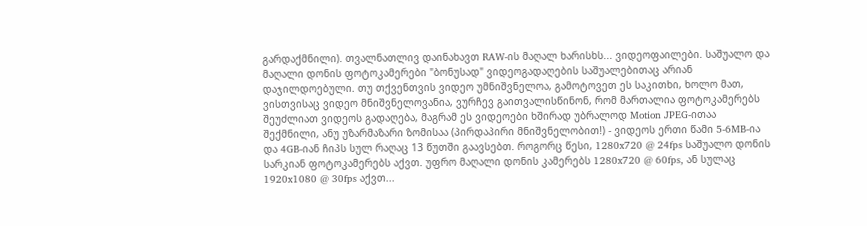გარდაქმნილი). თვალნათლივ დაინახავთ RAW-ის მაღალ ხარისხს... ვიდეოფაილები. საშუალო და მაღალი დონის ფოტოკამერები "ბონუსად" ვიდეოგადაღების საშუალებითაც არიან დაჯილდოებული. თუ თქვენთვის ვიდეო უმნიშვნელოა, გამოტოვეთ ეს საკითხი, ხოლო მათ, ვისთვისაც ვიდეო მნიშვნელოვანია, ვურჩევ გაითვალისწინონ, რომ მართალია ფოტოკამერებს შეუძლიათ ვიდეოს გადაღება, მაგრამ ეს ვიდეოები ხშირად უბრალოდ Motion JPEG-ითაა შექმნილი, ანუ უზარმაზარი ზომისაა (პირდაპირი მნიშვნელობით!) - ვიდეოს ერთი წამი 5-6MB-ია და 4GB-იან ჩიპს სულ რაღაც 13 წუთში გაავსებთ. როგორც წესი, 1280x720 @ 24fps საშუალო დონის სარკიან ფოტოკამერებს აქვთ. უფრო მაღალი დონის კამერებს 1280x720 @ 60fps, ან სულაც 1920x1080 @ 30fps აქვთ...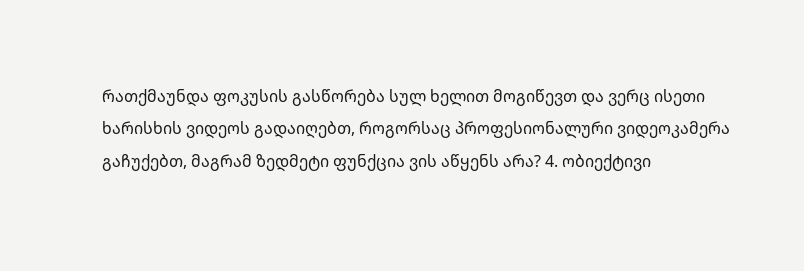რათქმაუნდა ფოკუსის გასწორება სულ ხელით მოგიწევთ და ვერც ისეთი ხარისხის ვიდეოს გადაიღებთ, როგორსაც პროფესიონალური ვიდეოკამერა გაჩუქებთ, მაგრამ ზედმეტი ფუნქცია ვის აწყენს არა? 4. ობიექტივი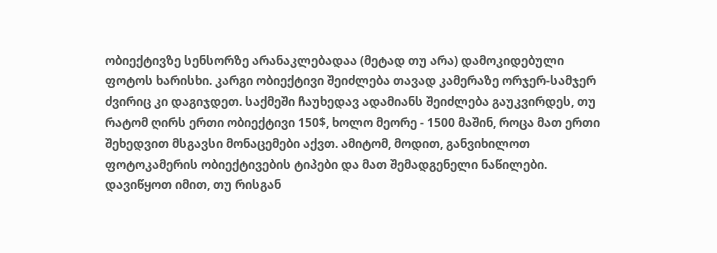ობიექტივზე სენსორზე არანაკლებადაა (მეტად თუ არა) დამოკიდებული ფოტოს ხარისხი. კარგი ობიექტივი შეიძლება თავად კამერაზე ორჯერ-სამჯერ ძვირიც კი დაგიჯდეთ. საქმეში ჩაუხედავ ადამიანს შეიძლება გაუკვირდეს, თუ რატომ ღირს ერთი ობიექტივი 150$, ხოლო მეორე - 1500 მაშინ, როცა მათ ერთი შეხედვით მსგავსი მონაცემები აქვთ. ამიტომ, მოდით, განვიხილოთ ფოტოკამერის ობიექტივების ტიპები და მათ შემადგენელი ნაწილები. დავიწყოთ იმით, თუ რისგან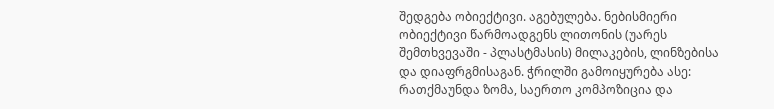შედგება ობიექტივი. აგებულება. ნებისმიერი ობიექტივი წარმოადგენს ლითონის (უარეს შემთხვევაში - პლასტმასის) მილაკების, ლინზებისა და დიაფრგმისაგან. ჭრილში გამოიყურება ასე: რათქმაუნდა ზომა, საერთო კომპოზიცია და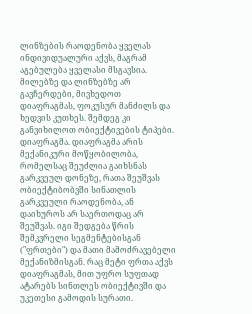ლინზების რაოდენობა ყველას ინდივიდუალური აქვს, მაგრამ აგებულება ყველასი მსგავსია. მილებზე და ლინზებზე არ გავჩერდები, მივხედოთ დიაფრაგმას, ფოკუსურ მანძილს და ხედვის კუთხეს. შემდეგ კი განვიხილოთ ობიექტივების ტიპები. დიაფრაგმა. დიაფრაგმა არის მექანიკური მოწყობილობა, რომელსაც შეუძლია გაიხსნას გარკვეულ დონეზე, რათა შეუშვას ობიექტიბობვში სინათლის გარკვეული რაოდენობა, ან დაიხუროს არ საერთოდაც არ შეუშვას. იგი შედგება წრის შემკვრელი სეგმენტებისგან ("ფრთები") და მათი მამოძრავებელი მექანიზმისგან. რაც მეტი ფრთა აქვს დიაფრაგმას, მით უფრო სუფთად ატარებს სინთლეს ობიექტივში და უკეთესი გამოდის სურათი.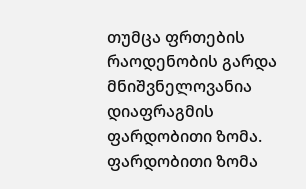თუმცა ფრთების რაოდენობის გარდა მნიშვნელოვანია დიაფრაგმის ფარდობითი ზომა. ფარდობითი ზომა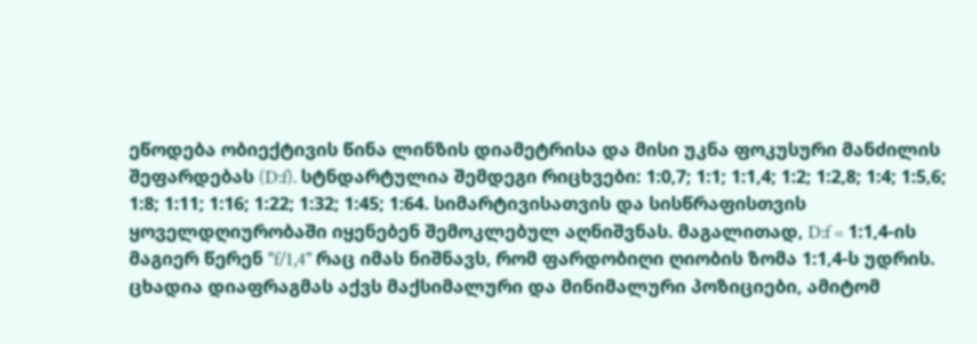ეწოდება ობიექტივის წინა ლინზის დიამეტრისა და მისი უკნა ფოკუსური მანძილის შეფარდებას (D:f). სტნდარტულია შემდეგი რიცხვები: 1:0,7; 1:1; 1:1,4; 1:2; 1:2,8; 1:4; 1:5,6; 1:8; 1:11; 1:16; 1:22; 1:32; 1:45; 1:64. სიმარტივისათვის და სისწრაფისთვის ყოველდღიურობაში იყენებენ შემოკლებულ აღნიშვნას. მაგალითად, D:f = 1:1,4-ის მაგიერ წერენ "f/1,4" რაც იმას ნიშნავს, რომ ფარდობიღი ღიობის ზომა 1:1,4-ს უდრის. ცხადია დიაფრაგმას აქვს მაქსიმალური და მინიმალური პოზიციები, ამიტომ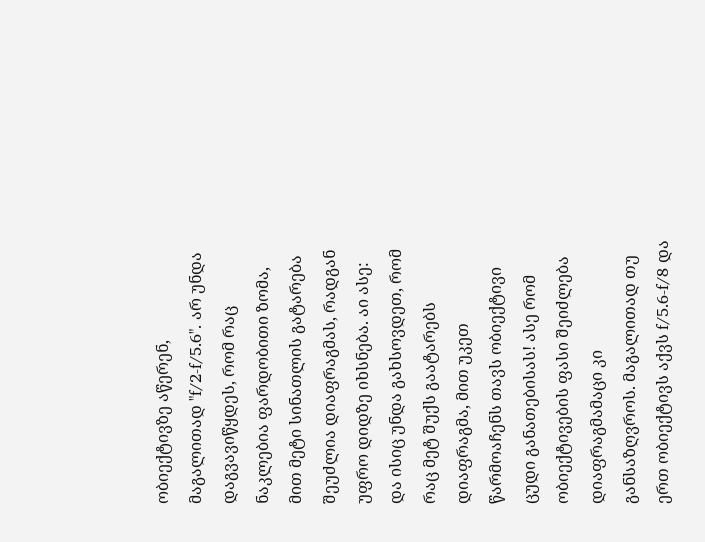ობიექტივზე აწერენ, მაგალითად "f/2-f/5.6". არ უნდა დაგვავიწყდეს, რომ რაც ნაკლებია ფარდობითი ზომა, მით მეტი სინათლის გატარება შეუძლია დიაფრაგმას, რადგან უფრო დიდზე იხსნება. აი ასე: და ისიც უნდა გახსოვდეთ, რომ რაც მეტ შუქს გაატარებს დიაფრაგმა, მით უკეთ წარმოაჩენს თავს ობიექტივი ცუდი განათებისას! ასე რომ ობიექტივების ფასი შეიძლება დიაფრაგმამაცი კი განსაზღვროს. მაგალითად თუ ერთ ობიექტივს აქვს f/5.6-f/8 და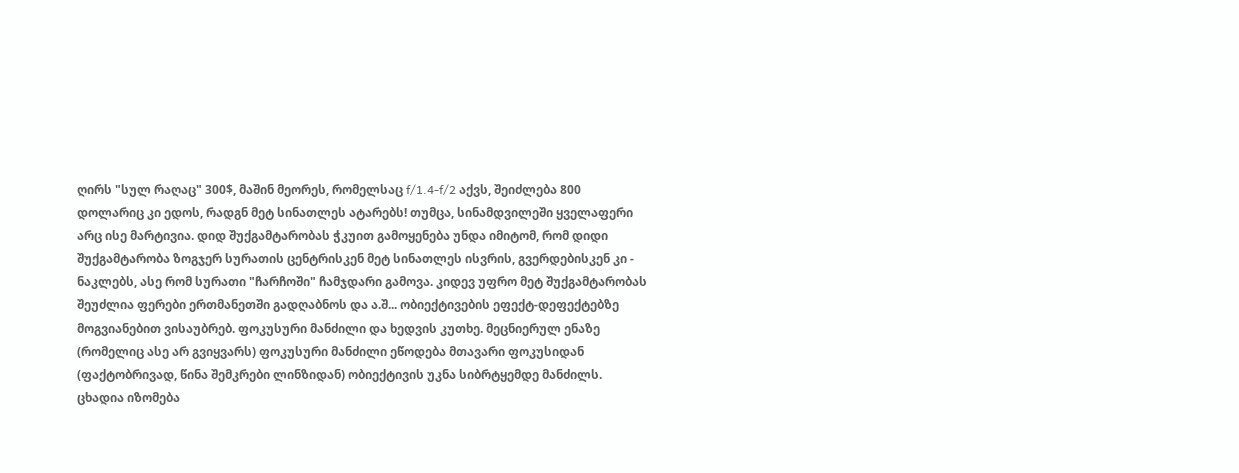ღირს "სულ რაღაც" 300$, მაშინ მეორეს, რომელსაც f/1.4-f/2 აქვს, შეიძლება 800 დოლარიც კი ედოს, რადგნ მეტ სინათლეს ატარებს! თუმცა, სინამდვილეში ყველაფერი არც ისე მარტივია. დიდ შუქგამტარობას ჭკუით გამოყენება უნდა იმიტომ, რომ დიდი შუქგამტარობა ზოგჯერ სურათის ცენტრისკენ მეტ სინათლეს ისვრის, გვერდებისკენ კი - ნაკლებს, ასე რომ სურათი "ჩარჩოში" ჩამჯდარი გამოვა. კიდევ უფრო მეტ შუქგამტარობას შეუძლია ფერები ერთმანეთში გადღაბნოს და ა.შ... ობიექტივების ეფექტ-დეფექტებზე მოგვიანებით ვისაუბრებ. ფოკუსური მანძილი და ხედვის კუთხე. მეცნიერულ ენაზე (რომელიც ასე არ გვიყვარს) ფოკუსური მანძილი ეწოდება მთავარი ფოკუსიდან (ფაქტობრივად, წინა შემკრები ლინზიდან) ობიექტივის უკნა სიბრტყემდე მანძილს. ცხადია იზომება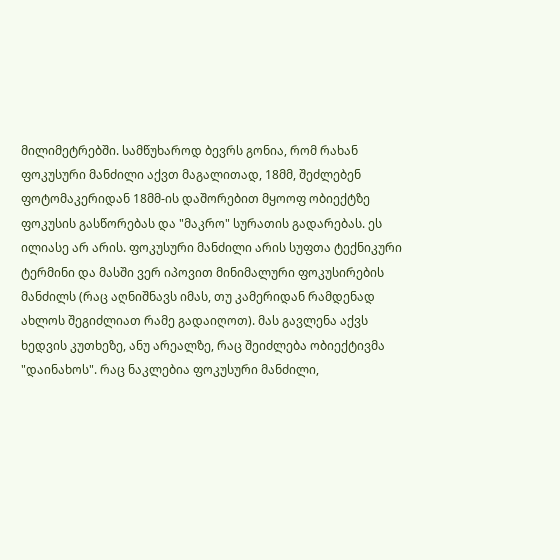მილიმეტრებში. სამწუხაროდ ბევრს გონია, რომ რახან ფოკუსური მანძილი აქვთ მაგალითად, 18მმ, შეძლებენ ფოტომაკერიდან 18მმ-ის დაშორებით მყოოფ ობიექტზე ფოკუსის გასწორებას და "მაკრო" სურათის გადარებას. ეს ილიასე არ არის. ფოკუსური მანძილი არის სუფთა ტექნიკური ტერმინი და მასში ვერ იპოვით მინიმალური ფოკუსირების მანძილს (რაც აღნიშნავს იმას, თუ კამერიდან რამდენად ახლოს შეგიძლიათ რამე გადაიღოთ). მას გავლენა აქვს ხედვის კუთხეზე, ანუ არეალზე, რაც შეიძლება ობიექტივმა "დაინახოს". რაც ნაკლებია ფოკუსური მანძილი,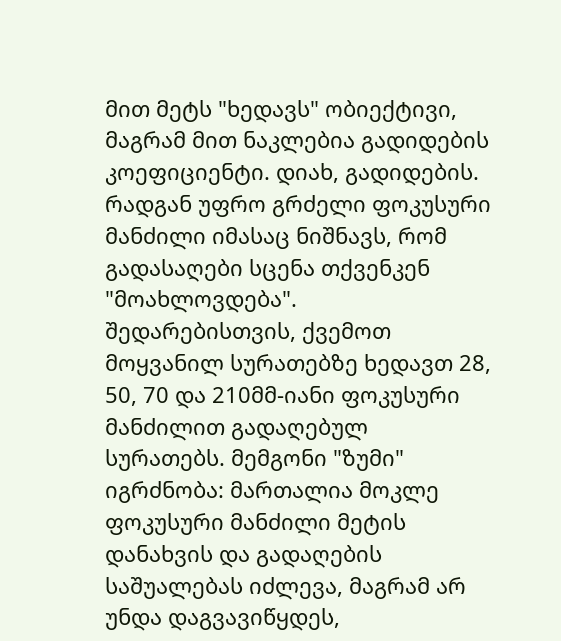მით მეტს "ხედავს" ობიექტივი, მაგრამ მით ნაკლებია გადიდების კოეფიციენტი. დიახ, გადიდების. რადგან უფრო გრძელი ფოკუსური მანძილი იმასაც ნიშნავს, რომ გადასაღები სცენა თქვენკენ "მოახლოვდება". შედარებისთვის, ქვემოთ მოყვანილ სურათებზე ხედავთ 28, 50, 70 და 210მმ-იანი ფოკუსური მანძილით გადაღებულ სურათებს. მემგონი "ზუმი" იგრძნობა: მართალია მოკლე ფოკუსური მანძილი მეტის დანახვის და გადაღების საშუალებას იძლევა, მაგრამ არ უნდა დაგვავიწყდეს,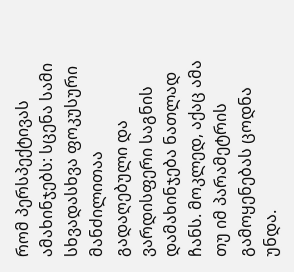რომ პერსპექტივას ამახინჯებს: სცენა სამი სხვადასხვა ფოკუსური მანძილითაა გადაღებული და ვარდისფერი საგნის დამახინჯება ნათლად ჩანს. მოკლედ, აქაც ამა თუ იმ პარამეტრის გამოყენებას ცოდნა უნდა.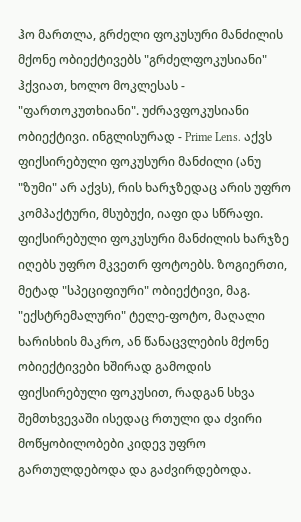ჰო მართლა, გრძელი ფოკუსური მანძილის მქონე ობიექტივებს "გრძელფოკუსიანი" ჰქვიათ, ხოლო მოკლესას - "ფართოკუთხიანი". უძრავფოკუსიანი ობიექტივი. ინგლისურად - Prime Lens. აქვს ფიქსირებული ფოკუსური მანძილი (ანუ "ზუმი" არ აქვს), რის ხარჯზედაც არის უფრო კომპაქტური, მსუბუქი, იაფი და სწრაფი. ფიქსირებული ფოკუსური მანძილის ხარჯზე იღებს უფრო მკვეთრ ფოტოებს. ზოგიერთი, მეტად "სპეციფიური" ობიექტივი, მაგ. "ექსტრემალური" ტელე-ფოტო, მაღალი ხარისხის მაკრო, ან წანაცვლების მქონე ობიექტივები ხშირად გამოდის ფიქსირებული ფოკუსით, რადგან სხვა შემთხვევაში ისედაც რთული და ძვირი მოწყობილობები კიდევ უფრო გართულდებოდა და გაძვირდებოდა.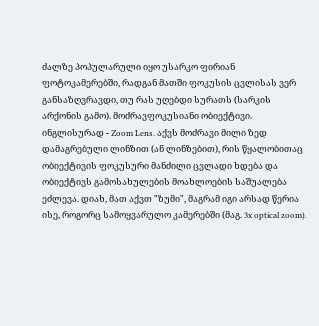ძალზე პოპულარული იყო უსარკო ფირიან ფოტოკამერებში, რადგან მათში ფოკუსის ცვლისას ვერ განსაზღვრავდი, თუ რას უღებდი სურათს (სარკის არქონის გამო). მოძრავფოკუსიანი ობიექტივი. ინგლისურად - Zoom Lens. აქვს მოძრავი მილი ზედ დამაგრებული ლინზით (ან ლინზებით), რის წყალობითაც ობიექტივის ფოკუსური მანძილი ცვლადი ხდება და ობიექტივს გამოსახულების მოახლოების საშუალება ეძლევა. დიახ, მათ აქვთ "ზუმი", მაგრამ იგი არსად წერია ისე, როგორც სამოყვარულო კამერებში (მაგ. 3x optical zoom).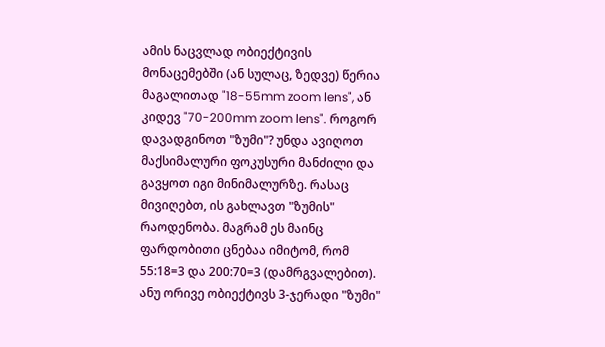ამის ნაცვლად ობიექტივის მონაცემებში (ან სულაც, ზედვე) წერია მაგალითად "18-55mm zoom lens", ან კიდევ "70-200mm zoom lens". როგორ დავადგინოთ "ზუმი"? უნდა ავიღოთ მაქსიმალური ფოკუსური მანძილი და გავყოთ იგი მინიმალურზე. რასაც მივიღებთ, ის გახლავთ "ზუმის" რაოდენობა. მაგრამ ეს მაინც ფარდობითი ცნებაა იმიტომ, რომ 55:18=3 და 200:70=3 (დამრგვალებით). ანუ ორივე ობიექტივს 3-ჯერადი "ზუმი"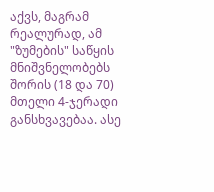აქვს, მაგრამ რეალურად, ამ "ზუმების" საწყის მნიშვნელობებს შორის (18 და 70) მთელი 4-ჯერადი განსხვავებაა. ასე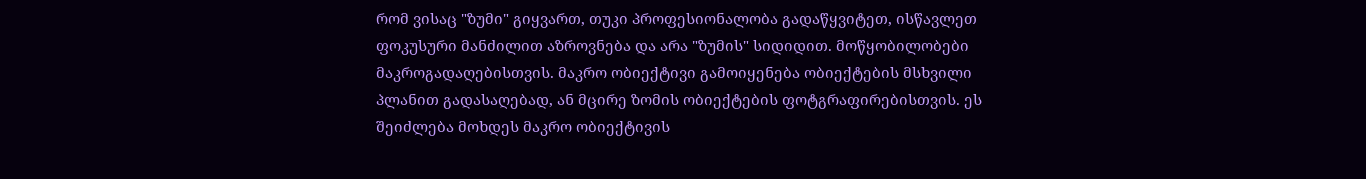რომ ვისაც "ზუმი" გიყვართ, თუკი პროფესიონალობა გადაწყვიტეთ, ისწავლეთ ფოკუსური მანძილით აზროვნება და არა "ზუმის" სიდიდით. მოწყობილობები მაკროგადაღებისთვის. მაკრო ობიექტივი გამოიყენება ობიექტების მსხვილი პლანით გადასაღებად, ან მცირე ზომის ობიექტების ფოტგრაფირებისთვის. ეს შეიძლება მოხდეს მაკრო ობიექტივის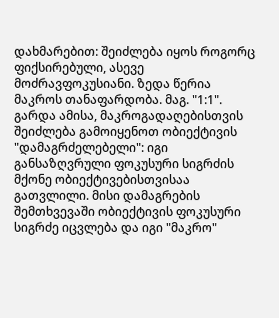დახმარებით: შეიძლება იყოს როგორც ფიქსირებული, ასევე მოძრავფოკუსიანი. ზედა წერია მაკროს თანაფარდობა. მაგ. "1:1". გარდა ამისა, მაკროგადაღებისთვის შეიძლება გამოიყენოთ ობიექტივის "დამაგრძელებელი": იგი განსაზღვრული ფოკუსური სიგრძის მქონე ობიექტივებისთვისაა გათვლილი. მისი დამაგრების შემთხვევაში ობიექტივის ფოკუსური სიგრძე იცვლება და იგი "მაკრო"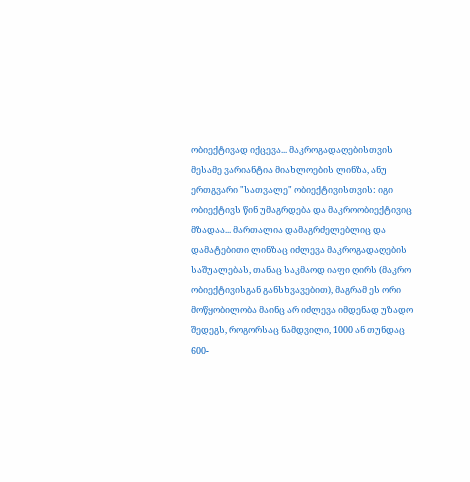ობიექტივად იქცევა... მაკროგადაღებისთვის მესამე ვარიანტია მიახლოების ლინზა, ანუ ერთგვარი "სათვალე" ობიექტივისთვის: იგი ობიექტივს წინ უმაგრდება და მაკროობიექტივიც მზადაა... მართალია დამაგრძელებლიც და დამატებითი ლინზაც იძლევა მაკროგადაღების საშუალებას, თანაც საკმაოდ იაფი ღირს (მაკრო ობიექტივისგან განსხვავებით), მაგრამ ეს ორი მოწყობილობა მაინც არ იძლევა იმდენად უზადო შედეგს, როგორსაც ნამდვილი, 1000 ან თუნდაც 600-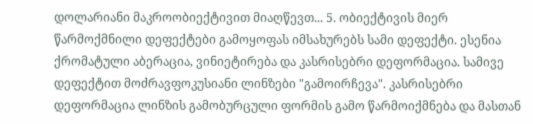დოლარიანი მაკროობიექტივით მიაღწევთ... 5. ობიექტივის მიერ წარმოქმნილი დეფექტები გამოყოფას იმსახურებს სამი დეფექტი. ესენია ქრომატული აბერაცია, ვინიეტირება და კასრისებრი დეფორმაცია. სამივე დეფექტით მოძრავფოკუსიანი ლინზები "გამოირჩევა". კასრისებრი დეფორმაცია ლინზის გამობურცული ფორმის გამო წარმოიქმნება და მასთან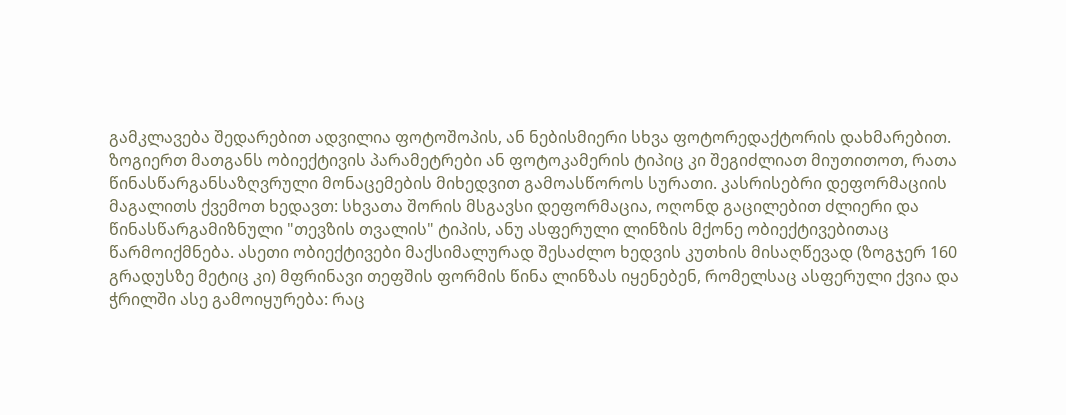გამკლავება შედარებით ადვილია ფოტოშოპის, ან ნებისმიერი სხვა ფოტორედაქტორის დახმარებით. ზოგიერთ მათგანს ობიექტივის პარამეტრები ან ფოტოკამერის ტიპიც კი შეგიძლიათ მიუთითოთ, რათა წინასწარგანსაზღვრული მონაცემების მიხედვით გამოასწოროს სურათი. კასრისებრი დეფორმაციის მაგალითს ქვემოთ ხედავთ: სხვათა შორის მსგავსი დეფორმაცია, ოღონდ გაცილებით ძლიერი და წინასწარგამიზნული "თევზის თვალის" ტიპის, ანუ ასფერული ლინზის მქონე ობიექტივებითაც წარმოიქმნება. ასეთი ობიექტივები მაქსიმალურად შესაძლო ხედვის კუთხის მისაღწევად (ზოგჯერ 160 გრადუსზე მეტიც კი) მფრინავი თეფშის ფორმის წინა ლინზას იყენებენ, რომელსაც ასფერული ქვია და ჭრილში ასე გამოიყურება: რაც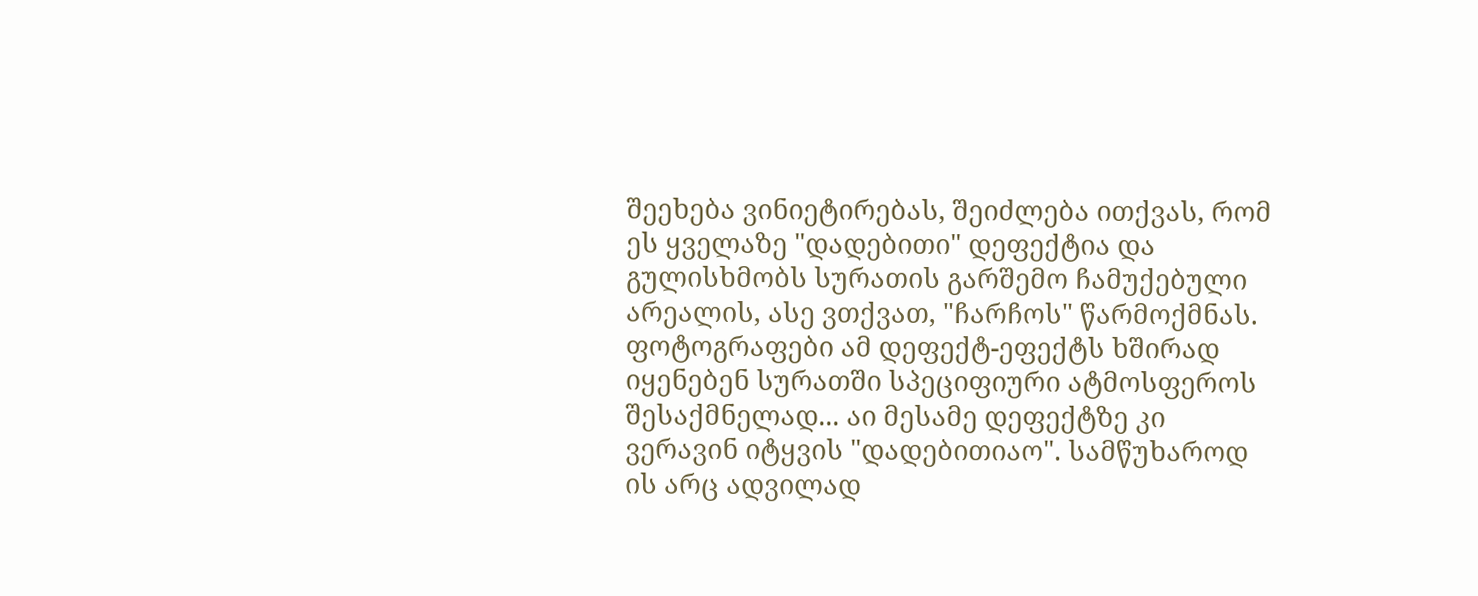შეეხება ვინიეტირებას, შეიძლება ითქვას, რომ ეს ყველაზე "დადებითი" დეფექტია და გულისხმობს სურათის გარშემო ჩამუქებული არეალის, ასე ვთქვათ, "ჩარჩოს" წარმოქმნას. ფოტოგრაფები ამ დეფექტ-ეფექტს ხშირად იყენებენ სურათში სპეციფიური ატმოსფეროს შესაქმნელად... აი მესამე დეფექტზე კი ვერავინ იტყვის "დადებითიაო". სამწუხაროდ ის არც ადვილად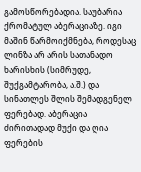გამოსწორებადია. საუბარია ქრომატულ აბერაციაზე. იგი მაშინ წარმოიქმნება, როდესაც ლინზა არ არის სათანადო ხარისხის (სიმრუდე, შუქგამტარობა, ა.შ.) და სინათლეს შლის შემადგენელ ფერებად. აბერაცია ძირითადად მუქი და ღია ფერების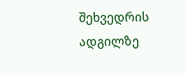შეხვედრის ადგილზე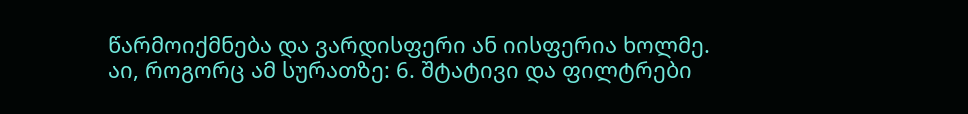წარმოიქმნება და ვარდისფერი ან იისფერია ხოლმე. აი, როგორც ამ სურათზე: 6. შტატივი და ფილტრები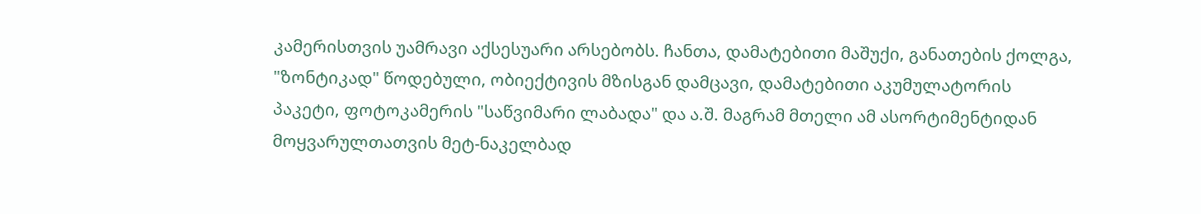კამერისთვის უამრავი აქსესუარი არსებობს. ჩანთა, დამატებითი მაშუქი, განათების ქოლგა, "ზონტიკად" წოდებული, ობიექტივის მზისგან დამცავი, დამატებითი აკუმულატორის პაკეტი, ფოტოკამერის "საწვიმარი ლაბადა" და ა.შ. მაგრამ მთელი ამ ასორტიმენტიდან მოყვარულთათვის მეტ-ნაკელბად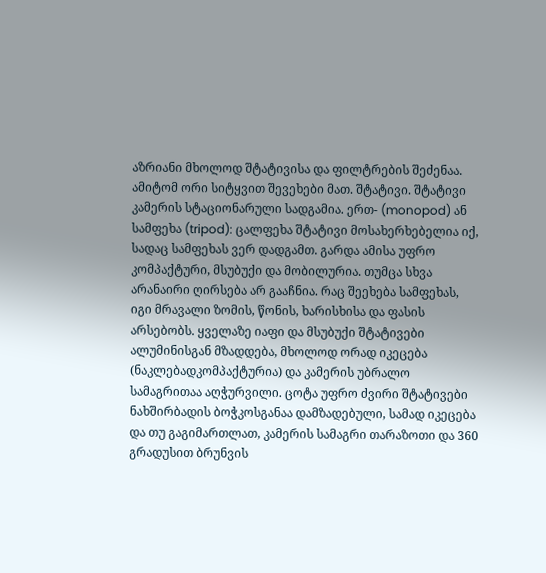აზრიანი მხოლოდ შტატივისა და ფილტრების შეძენაა. ამიტომ ორი სიტყვით შევეხები მათ. შტატივი. შტატივი კამერის სტაციონარული სადგამია. ერთ- (monopod) ან სამფეხა (tripod): ცალფეხა შტატივი მოსახერხებელია იქ, სადაც სამფეხას ვერ დადგამთ. გარდა ამისა უფრო კომპაქტური, მსუბუქი და მობილურია. თუმცა სხვა არანაირი ღირსება არ გააჩნია. რაც შეეხება სამფეხას, იგი მრავალი ზომის, წონის, ხარისხისა და ფასის არსებობს. ყველაზე იაფი და მსუბუქი შტატივები ალუმინისგან მზადდება, მხოლოდ ორად იკეცება (ნაკლებადკომპაქტურია) და კამერის უბრალო სამაგრითაა აღჭურვილი. ცოტა უფრო ძვირი შტატივები ნახშირბადის ბოჭკოსგანაა დამზადებული, სამად იკეცება და თუ გაგიმართლათ, კამერის სამაგრი თარაზოთი და 360 გრადუსით ბრუნვის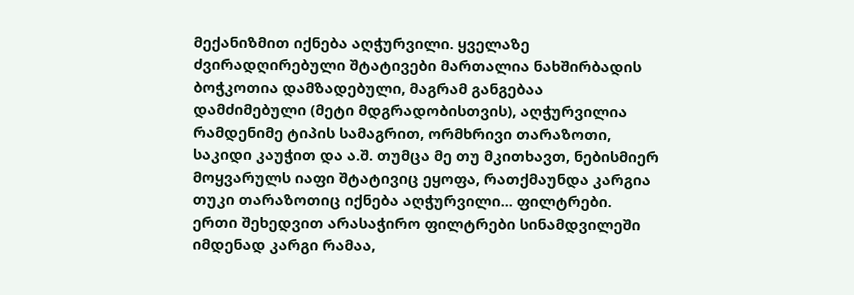მექანიზმით იქნება აღჭურვილი. ყველაზე ძვირადღირებული შტატივები მართალია ნახშირბადის ბოჭკოთია დამზადებული, მაგრამ განგებაა დამძიმებული (მეტი მდგრადობისთვის), აღჭურვილია რამდენიმე ტიპის სამაგრით, ორმხრივი თარაზოთი, საკიდი კაუჭით და ა.შ. თუმცა მე თუ მკითხავთ, ნებისმიერ მოყვარულს იაფი შტატივიც ეყოფა, რათქმაუნდა კარგია თუკი თარაზოთიც იქნება აღჭურვილი... ფილტრები. ერთი შეხედვით არასაჭირო ფილტრები სინამდვილეში იმდენად კარგი რამაა,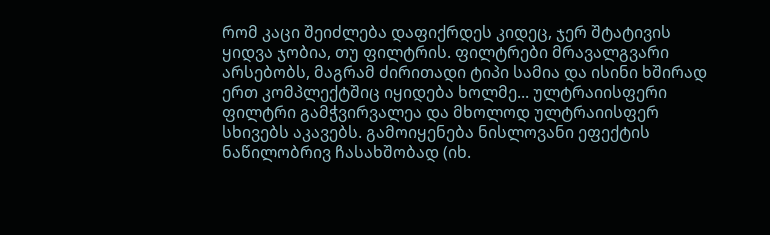რომ კაცი შეიძლება დაფიქრდეს კიდეც, ჯერ შტატივის ყიდვა ჯობია, თუ ფილტრის. ფილტრები მრავალგვარი არსებობს, მაგრამ ძირითადი ტიპი სამია და ისინი ხშირად ერთ კომპლექტშიც იყიდება ხოლმე... ულტრაიისფერი ფილტრი გამჭვირვალეა და მხოლოდ ულტრაიისფერ სხივებს აკავებს. გამოიყენება ნისლოვანი ეფექტის ნაწილობრივ ჩასახშობად (იხ.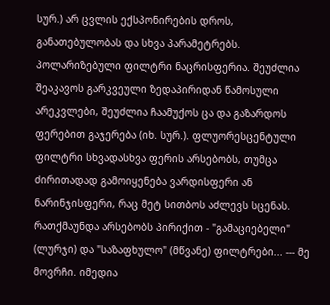სურ.) არ ცვლის ექსპონირების დროს, განათებულობას და სხვა პარამეტრებს. პოლარიზებული ფილტრი ნაცრისფერია. შეუძლია შეაკავოს გარკვეული ზედაპირიდან წამოსული არეკვლები, შეუძლია ჩაამუქოს ცა და გაზარდოს ფერებით გაჯერება (იხ. სურ.). ფლუორესცენტული ფილტრი სხვადასხვა ფერის არსებობს, თუმცა ძირითადად გამოიყენება ვარდისფერი ან ნარინჯისფერი, რაც მეტ სითბოს აძლევს სცენას. რათქმაუნდა არსებობს პირიქით - "გამაციებელი" (ლურჯი) და "საზაფხულო" (მწვანე) ფილტრები... --- მე მოვრჩი. იმედია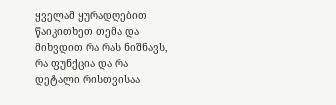ყველამ ყურადღებით წაიკითხეთ თემა და მიხვდით რა რას ნიშნავს, რა ფუნქცია და რა დეტალი რისთვისაა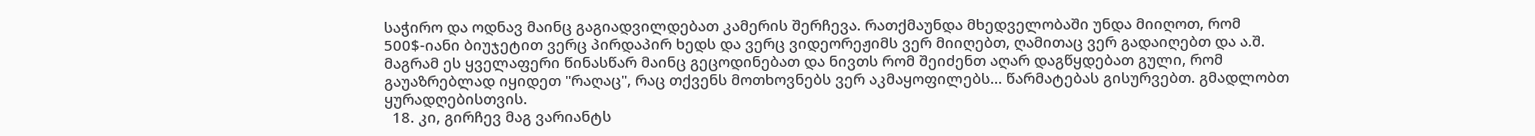საჭირო და ოდნავ მაინც გაგიადვილდებათ კამერის შერჩევა. რათქმაუნდა მხედველობაში უნდა მიიღოთ, რომ 500$-იანი ბიუჯეტით ვერც პირდაპირ ხედს და ვერც ვიდეორეჟიმს ვერ მიიღებთ, ღამითაც ვერ გადაიღებთ და ა.შ. მაგრამ ეს ყველაფერი წინასწარ მაინც გეცოდინებათ და ნივთს რომ შეიძენთ აღარ დაგწყდებათ გული, რომ გაუაზრებლად იყიდეთ "რაღაც", რაც თქვენს მოთხოვნებს ვერ აკმაყოფილებს... წარმატებას გისურვებთ. გმადლობთ ყურადღებისთვის.
  18. კი, გირჩევ მაგ ვარიანტს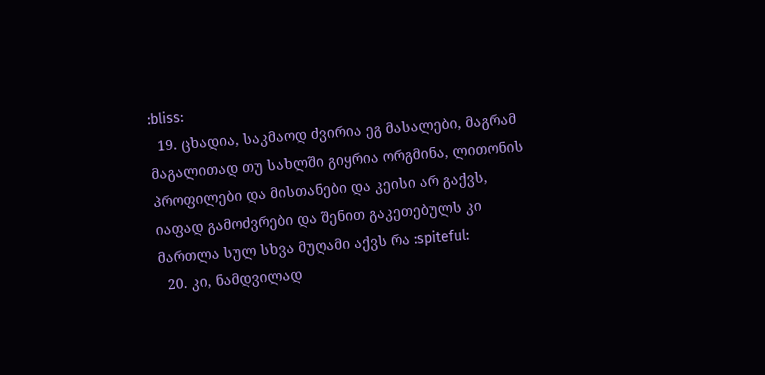:bliss:
  19. ცხადია, საკმაოდ ძვირია ეგ მასალები, მაგრამ მაგალითად თუ სახლში გიყრია ორგმინა, ლითონის პროფილები და მისთანები და კეისი არ გაქვს, იაფად გამოძვრები და შენით გაკეთებულს კი მართლა სულ სხვა მუღამი აქვს რა :spiteful:
  20. კი, ნამდვილად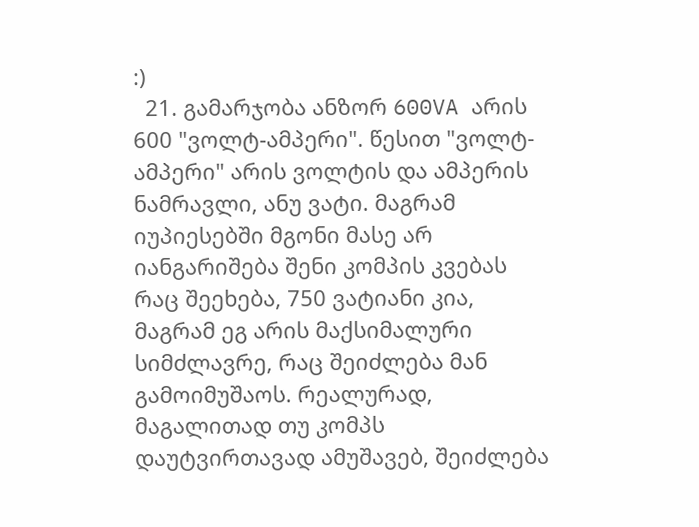:)
  21. გამარჯობა ანზორ 600VA არის 600 "ვოლტ-ამპერი". წესით "ვოლტ-ამპერი" არის ვოლტის და ამპერის ნამრავლი, ანუ ვატი. მაგრამ იუპიესებში მგონი მასე არ იანგარიშება შენი კომპის კვებას რაც შეეხება, 750 ვატიანი კია, მაგრამ ეგ არის მაქსიმალური სიმძლავრე, რაც შეიძლება მან გამოიმუშაოს. რეალურად, მაგალითად თუ კომპს დაუტვირთავად ამუშავებ, შეიძლება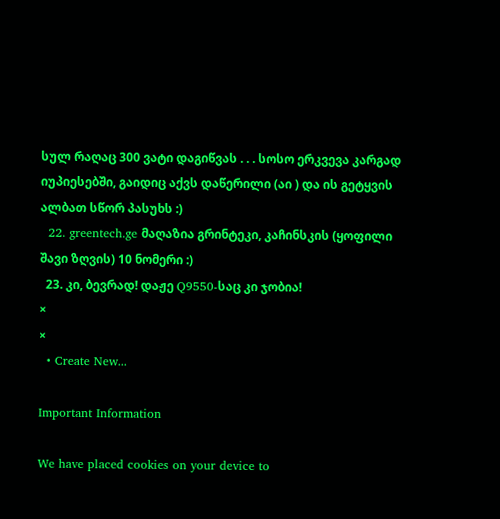სულ რაღაც 300 ვატი დაგიწვას . . . სოსო ერკვევა კარგად იუპიესებში, გაიდიც აქვს დაწერილი (აი ) და ის გეტყვის ალბათ სწორ პასუხს :)
  22. greentech.ge მაღაზია გრინტეკი, კაჩინსკის (ყოფილი შავი ზღვის) 10 ნომერი :)
  23. კი, ბევრად! დაჟე Q9550-საც კი ჯობია!
×
×
  • Create New...

Important Information

We have placed cookies on your device to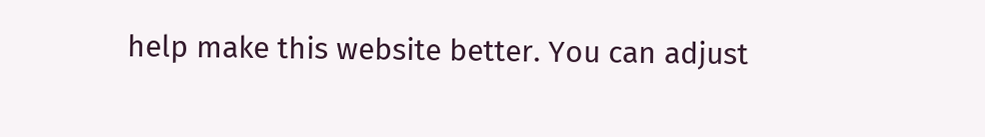help make this website better. You can adjust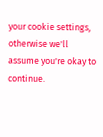your cookie settings, otherwise we'll assume you're okay to continue.